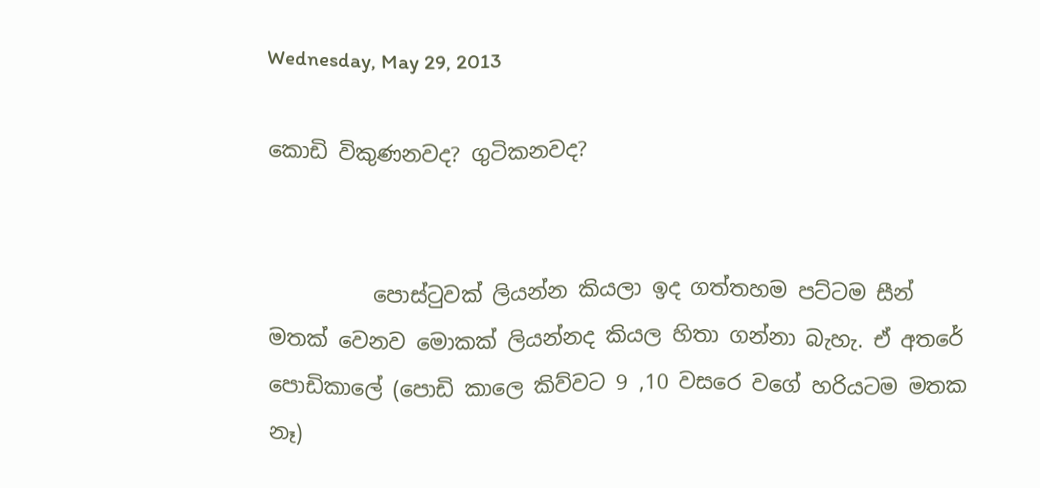Wednesday, May 29, 2013

කොඩි විකුණනවද? ගුටිකනවද?


          පොස්ටුවක් ලියන්න කියලා ඉද ගත්තහම පට්ටම සීන් මතක් වෙනව මොකක් ලියන්නද කියල හිතා ගන්නා බැහැ. ඒ අතරේ පොඩිකාලේ (පොඩි කාලෙ කිව්වට 9 ,10 වසරෙ වගේ හරියටම මතක නෑ)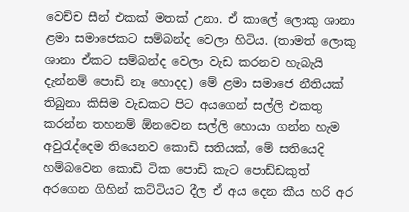වෙච්ච සීන් එකක් මතක් උනා. ඒ කාලේ ලොකු ශානා ළමා සමාජෙකට සම්බන්ද වෙලා හිටිය. (තාමත් ලොකු ශානා ඒකට සම්බන්ද වෙලා වැඩ කරනව හැබැයි දැන්නම් පොඩි නෑ හොදද) මේ ළමා සමාජෙ නීතියක් තිබුනා කිසිම වැඩකට පිට අයගෙන් සල්ලි එකතු කරන්න තහනම් ඕනවෙන සල්ලි හොයා ගන්න හැම අවුරැද්දෙම තියෙනව කොඩි සතියක්, මේ සතියෙදි හම්බවෙන කොඩි ටික පොඩි කැට පොඩ්ඩකුත් අරගෙන ගිහින් කට්ටියට දීල ඒ අය දෙන කීය හරි අර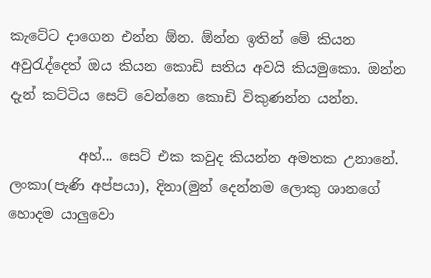කැටේට දාගෙන එන්න ඕන. ඕන්න ඉතින් මේ කියන අවුරැද්දෙත් ඔය කියන කොඩි සතිය අවයි කියමුකො. ඔන්න දැන් කට්ටිය සෙට් වෙන්නෙ කොඩි විකුණන්න යන්න.

          අහ්... සෙට් එක කවුද කියන්න අමතක උනානේ. ලංකා(පැණි අප්පයා), දිනා(මුන් දෙන්නම ලොකු ශානගේ හොදම යාලුවො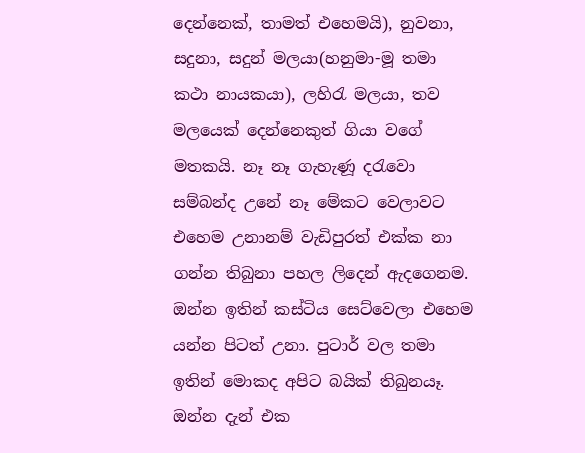දෙන්නෙක්, තාමත් එහෙමයි), නුවනා, සදුනා, සදුන් මලයා(හනුමා-මූ තමා කථා නායකයා), ලහිරැ මලයා, තව මලයෙක් දෙන්නෙකුත් ගියා වගේ මතකයි. නෑ නෑ ගැහැණූ දරැවො සම්බන්ද උනේ නෑ මේකට වෙලාවට එහෙම උනානම් වැඩිපුරත් එක්ක නා ගන්න තිබුනා පහල ලිදෙන් ඇදගෙනම. ඔන්න ඉතින් කස්ටිය සෙට්වෙලා එහෙම යන්න පිටත් උනා. පුටාර් වල තමා ඉතින් මොකද අපිට බයික් තිබුනයෑ. ඔන්න දැන් එක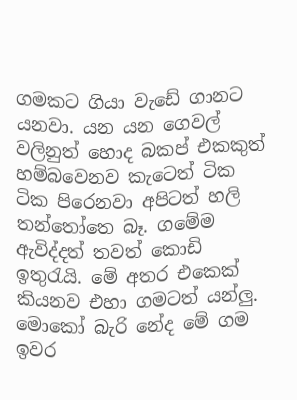ගමකට ගියා වැඩේ ගානට යනවා. යන යන ගෙවල් වලිනුත් හොද බකප් එකකුත් හම්බවෙනව කැටෙත් ටික ටික පිරෙනවා අපිටත් හලි තන්තෝතෙ බෑ. ගමේම ඇවිද්දත් තවත් කොඩි ඉතුරැයි. මේ අතර එකෙක් කියනව එහා ගමටත් යන්ලු. මොකෝ බැරි නේද මේ ගම ඉවර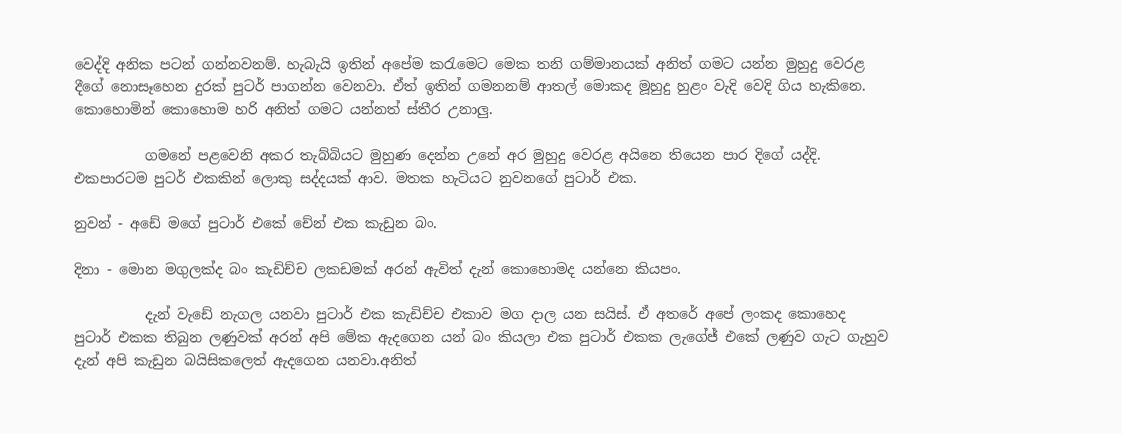වෙද්දි අනික පටන් ගන්නවනම්. හැබැයි ඉතින් අපේම කරැමෙට මෙක තනි ගම්මානයක් අනිත් ගමට යන්න මුහුදු වෙරළ දීගේ නොසෑහෙන දුරක් පුටර් පාගන්න වෙනවා. ඒත් ඉතින් ගමනනම් ආතල් මොකද මූහුදු හුළං වැදි වෙදි ගිය හැකිනෙ. කොහොමින් කොහොම හරි අනිත් ගමට යන්නත් ස්තීර උනාලු.

          ගමනේ පළවෙනි අකර තැබ්බියට මුහුණ දෙන්න උනේ අර මුහුදු වෙරළ අයිනෙ තියෙන පාර දිගේ යද්දි. එකපාරටම පුටර් එකකින් ලොකු සද්දයක් ආව. මතක හැටියට නුවනගේ පුටාර් එක.

නුවන් - අඩේ මගේ පුටාර් එකේ චේන් එක කැඩුන බං.

දිනා - මොන මගුලක්ද බං කැඩිච්ච ලකඩමක් අරන් ඇවිත් දැන් කොහොමද යන්නෙ කියපං.

          දැන් වැඩේ නැගල යනවා පුටාර් එක කැඩිච්ච එකාව මග දාල යන සයිස්. ඒ අතරේ අපේ ලංකද කොහෙද පුටාර් එකක තිබුන ලණුවක් අරන් අපි මේක ඇදගෙන යන් බං කියලා එක පුටාර් එකක ලැගේජ් එකේ ලණුව ගැට ගැහුව දැන් අපි කැඩුන බයිසිකලෙත් ඇදගෙන යනවා.අනිත්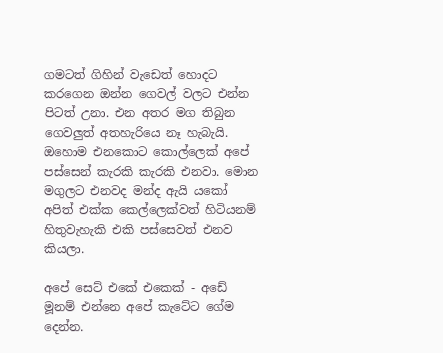ගමටත් ගිහින් වැඩෙත් හොදට කරගෙන ඔන්න ගෙවල් වලට එන්න පිටත් උනා. එන අතර මග තිබුන ගෙවලුත් අතහැරියෙ නෑ හැබැයි. ඔහොම එනකොට කොල්ලෙක් අපේ පස්සෙන් කැරකි කැරකි එනවා. මොන මගුලට එනවද මන්ද ඇයි යකෝ අපිත් එක්ක කෙල්ලෙක්වත් හිටියනම් හිතුවැහැකි එකි පස්සෙවත් එනව කියලා.

අපේ සෙට් එකේ එකෙක් - අඩේ මූනම් එන්නෙ අපේ කැටේට ගේම දෙන්න.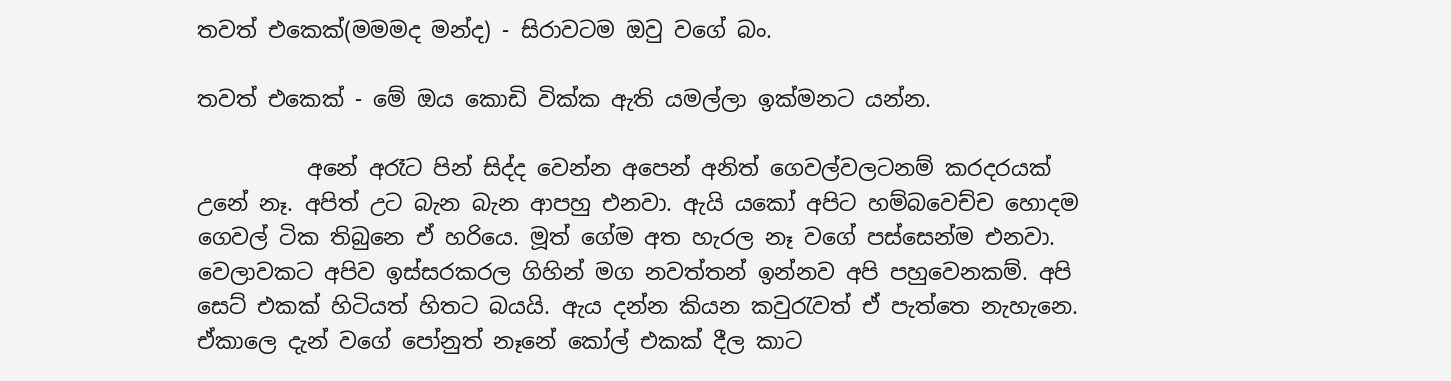තවත් එකෙක්(මමමද මන්ද) - සිරාවටම ඔවු වගේ බං.

තවත් එකෙක් - මේ ඔය කොඩි වික්ක ඇති යමල්ලා ඉක්මනට යන්න.

          අනේ අරෑට පින් සිද්ද වෙන්න අපෙන් අනිත් ගෙවල්වලටනම් කරදරයක් උනේ නෑ. අපිත් උට බැන බැන ආපහු එනවා. ඇයි යකෝ අපිට හම්බවෙච්ච හොදම ගෙවල් ටික තිබුනෙ ඒ හරියෙ. මූත් ගේම අත හැරල නෑ වගේ පස්සෙන්ම එනවා. වෙලාවකට අපිව ඉස්සරකරල ගිහින් මග නවත්තන් ඉන්නව අපි පහුවෙනකම්. අපි සෙට් එකක් හිටියත් හිතට බයයි. ඇය දන්න කියන කවුරැවත් ඒ පැත්තෙ නැහැනෙ. ඒකාලෙ දැන් වගේ පෝනුත් නෑනේ කෝල් එකක් දීල කාට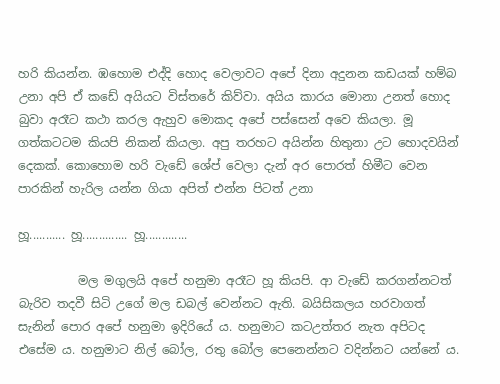හරි කියන්න. ඹහොම එද්දි හොද වෙලාවට අපේ දිනා අදුනන කඩයක් හම්බ උනා අපි ඒ කඩේ අයියට විස්තරේ කිව්වා. අයිය කාරය මොනා උනත් හොද බුවා අරෑට කථා කරල ඇහුව මොකද අපේ පස්සෙන් අවෙ කියලා. මූ ගත්කටටම කියපි නිකන් කියලා. අපු තරහට අයින්න හිතුනා උට හොදවයින් දෙකක්. කොහොම හරි වැඩේ ශේප් වෙලා දැන් අර පොරත් හිමීට වෙන පාරකින් හැරිල යන්න ගියා අපිත් එන්න පිටත් උනා

හූ........... හූ.............. හූ.............

          මල මගුලයි අපේ හනුමා අරෑට හූ කියපි. ආ වැඩේ කරගන්නටත් බැරිව තදවී සිටි උගේ මල ඩබල් වෙන්නට ඇති. බයිසිකලය හරවාගත් සැනින් පොර අපේ හනුමා ඉදිරියේ ය. හනුමාට කටඋත්තර නැත අපිටද එසේම ය. හනුමාට නිල් බෝල, රතු බෝල පෙනෙන්නට වදින්නට යන්නේ ය.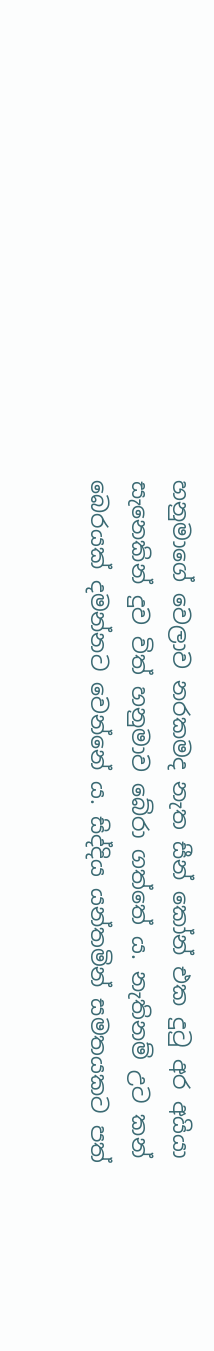හනුමාගේ වෙලාව නරකමද නැත සීන් කෝන් එක දුටු අර අයියා සැනෙකින් දුව විත් හනුමාව බේරා ගත්තේ ය. නැතිනම් උට කන් බෙරයක් දමන්නට වෙන්නේ ය. සිද්දිය යන්තමින් සමතයකට පත්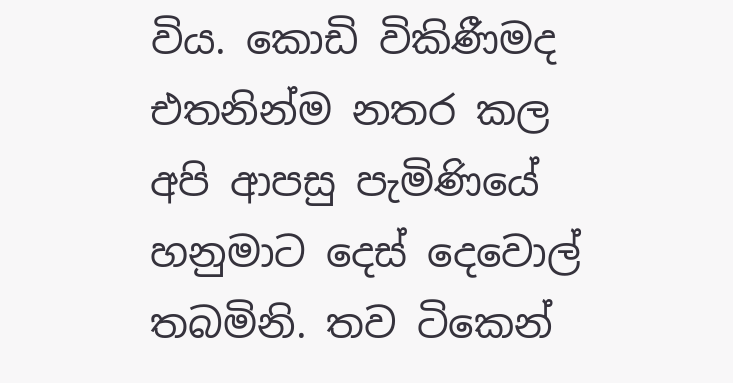විය. කොඩි විකිණීමද එතනින්ම නතර කල අපි ආපසු පැමිණියේ හනුමාට දෙස් දෙවොල් තබමිනි. තව ටිකෙන්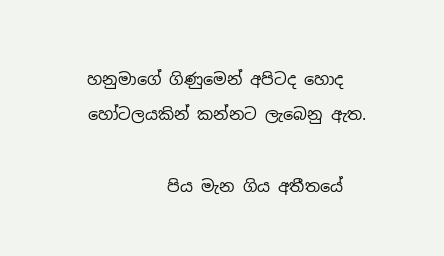හනුමාගේ ගිණුමෙන් අපිටද හොද හෝටලයකින් කන්නට ලැබෙනු ඇත.

          පිය මැන ගිය අතීතයේ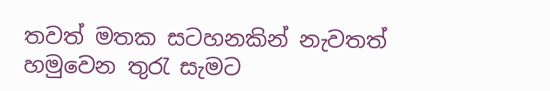තවත් මතක සටහනකින් නැවතත් හමුවෙන තුරැ සැමට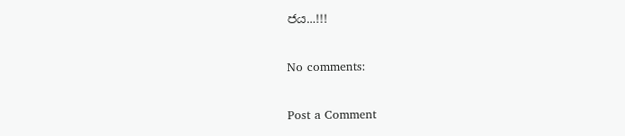ජය...!!!

No comments:

Post a Comment